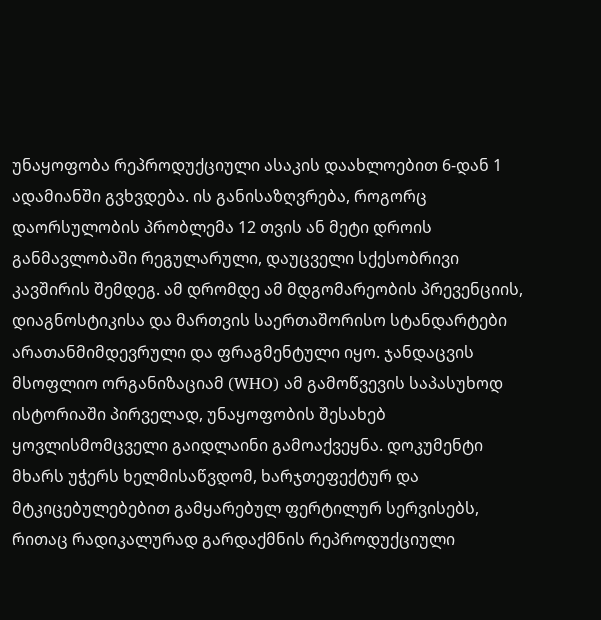უნაყოფობა რეპროდუქციული ასაკის დაახლოებით 6-დან 1 ადამიანში გვხვდება. ის განისაზღვრება, როგორც დაორსულობის პრობლემა 12 თვის ან მეტი დროის განმავლობაში რეგულარული, დაუცველი სქესობრივი კავშირის შემდეგ. ამ დრომდე ამ მდგომარეობის პრევენციის, დიაგნოსტიკისა და მართვის საერთაშორისო სტანდარტები არათანმიმდევრული და ფრაგმენტული იყო. ჯანდაცვის მსოფლიო ორგანიზაციამ (WHO) ამ გამოწვევის საპასუხოდ ისტორიაში პირველად, უნაყოფობის შესახებ ყოვლისმომცველი გაიდლაინი გამოაქვეყნა. დოკუმენტი მხარს უჭერს ხელმისაწვდომ, ხარჯთეფექტურ და მტკიცებულებებით გამყარებულ ფერტილურ სერვისებს, რითაც რადიკალურად გარდაქმნის რეპროდუქციული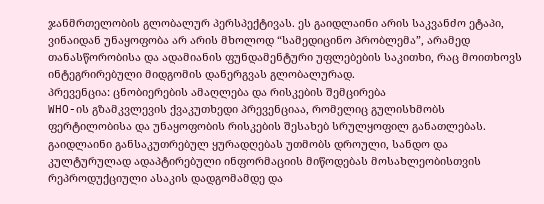ჯანმრთელობის გლობალურ პერსპექტივას. ეს გაიდლაინი არის საკვანძო ეტაპი, ვინაიდან უნაყოფობა არ არის მხოლოდ “სამედიცინო პრობლემა”, არამედ თანასწორობისა და ადამიანის ფუნდამენტური უფლებების საკითხი, რაც მოითხოვს ინტეგრირებული მიდგომის დანერგვას გლობალურად.
პრევენცია: ცნობიერების ამაღლება და რისკების შემცირება
WHO-ის გზამკვლევის ქვაკუთხედი პრევენციაა, რომელიც გულისხმობს ფერტილობისა და უნაყოფობის რისკების შესახებ სრულყოფილ განათლებას. გაიდლაინი განსაკუთრებულ ყურადღებას უთმობს დროული, სანდო და კულტურულად ადაპტირებული ინფორმაციის მიწოდებას მოსახლეობისთვის რეპროდუქციული ასაკის დადგომამდე და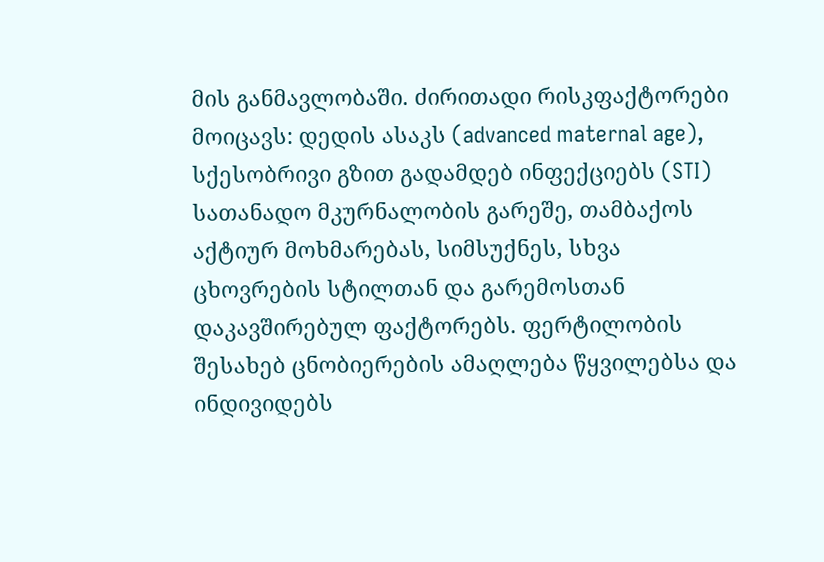მის განმავლობაში. ძირითადი რისკფაქტორები მოიცავს: დედის ასაკს (advanced maternal age), სქესობრივი გზით გადამდებ ინფექციებს (STI) სათანადო მკურნალობის გარეშე, თამბაქოს აქტიურ მოხმარებას, სიმსუქნეს, სხვა ცხოვრების სტილთან და გარემოსთან დაკავშირებულ ფაქტორებს. ფერტილობის შესახებ ცნობიერების ამაღლება წყვილებსა და ინდივიდებს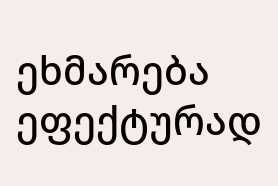ეხმარება ეფექტურად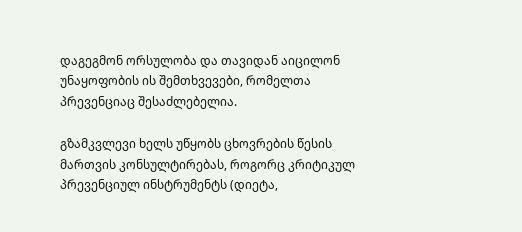დაგეგმონ ორსულობა და თავიდან აიცილონ უნაყოფობის ის შემთხვევები, რომელთა პრევენციაც შესაძლებელია.

გზამკვლევი ხელს უწყობს ცხოვრების წესის მართვის კონსულტირებას, როგორც კრიტიკულ პრევენციულ ინსტრუმენტს (დიეტა,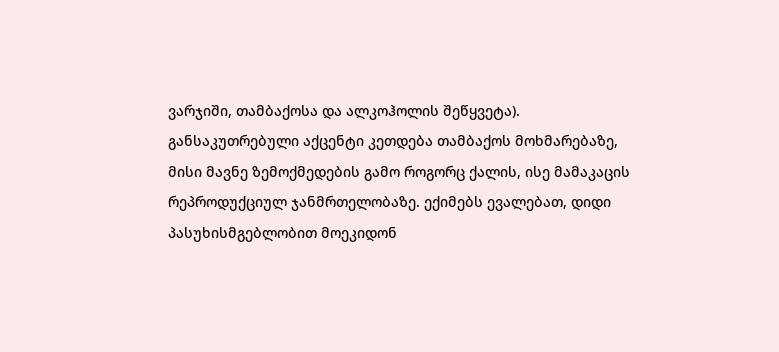ვარჯიში, თამბაქოსა და ალკოჰოლის შეწყვეტა). განსაკუთრებული აქცენტი კეთდება თამბაქოს მოხმარებაზე, მისი მავნე ზემოქმედების გამო როგორც ქალის, ისე მამაკაცის რეპროდუქციულ ჯანმრთელობაზე. ექიმებს ევალებათ, დიდი პასუხისმგებლობით მოეკიდონ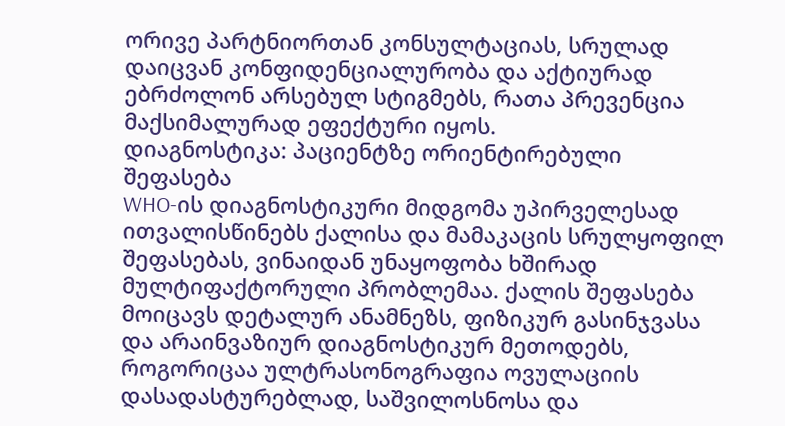ორივე პარტნიორთან კონსულტაციას, სრულად დაიცვან კონფიდენციალურობა და აქტიურად ებრძოლონ არსებულ სტიგმებს, რათა პრევენცია მაქსიმალურად ეფექტური იყოს.
დიაგნოსტიკა: პაციენტზე ორიენტირებული შეფასება
WHO-ის დიაგნოსტიკური მიდგომა უპირველესად ითვალისწინებს ქალისა და მამაკაცის სრულყოფილ შეფასებას, ვინაიდან უნაყოფობა ხშირად მულტიფაქტორული პრობლემაა. ქალის შეფასება მოიცავს დეტალურ ანამნეზს, ფიზიკურ გასინჯვასა და არაინვაზიურ დიაგნოსტიკურ მეთოდებს, როგორიცაა ულტრასონოგრაფია ოვულაციის დასადასტურებლად, საშვილოსნოსა და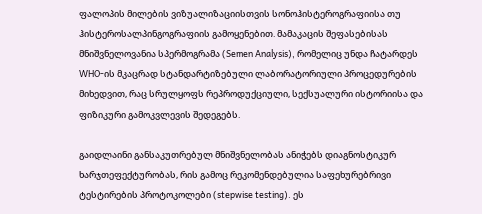ფალოპის მილების ვიზუალიზაციისთვის სონოჰისტეროგრაფიისა თუ ჰისტეროსალპინგოგრაფიის გამოყენებით. მამაკაცის შეფასებისას მნიშვნელოვანია სპერმოგრამა (Semen Analysis), რომელიც უნდა ჩატარდეს WHO-ის მკაცრად სტანდარტიზებული ლაბორატორიული პროცედურების მიხედვით, რაც სრულყოფს რეპროდუქციული, სექსუალური ისტორიისა და ფიზიკური გამოკვლევის შედეგებს.

გაიდლაინი განსაკუთრებულ მნიშვნელობას ანიჭებს დიაგნოსტიკურ ხარჯთეფექტურობას, რის გამოც რეკომენდებულია საფეხურებრივი ტესტირების პროტოკოლები (stepwise testing). ეს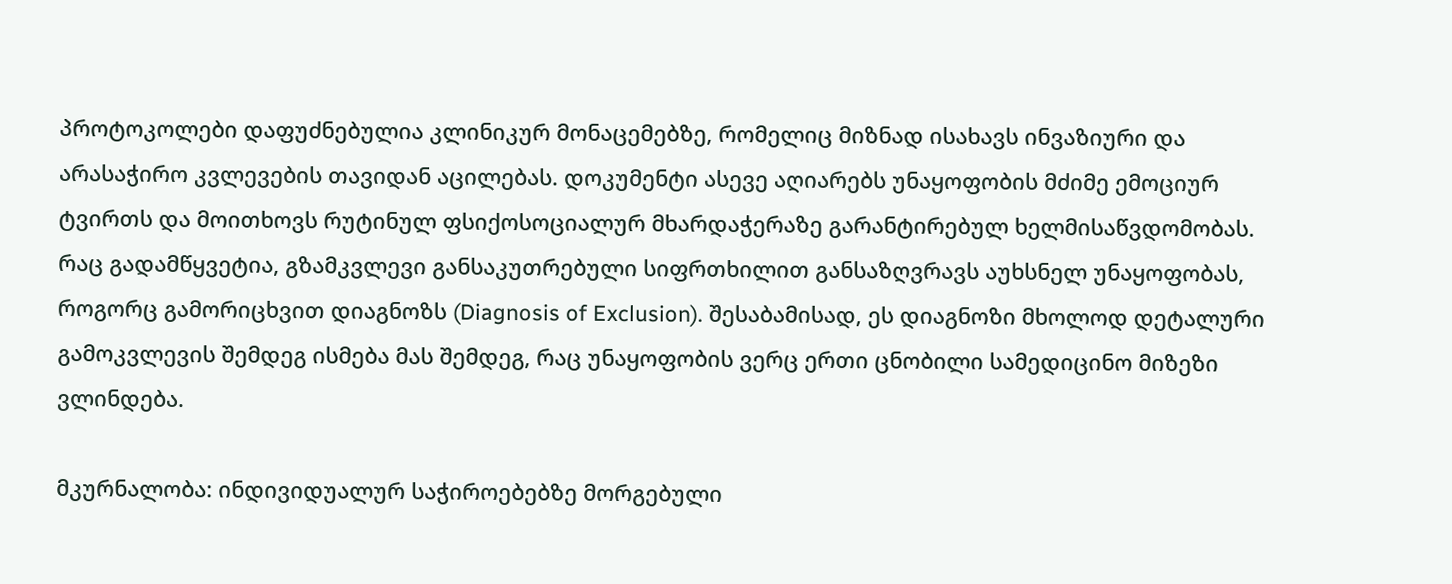პროტოკოლები დაფუძნებულია კლინიკურ მონაცემებზე, რომელიც მიზნად ისახავს ინვაზიური და არასაჭირო კვლევების თავიდან აცილებას. დოკუმენტი ასევე აღიარებს უნაყოფობის მძიმე ემოციურ ტვირთს და მოითხოვს რუტინულ ფსიქოსოციალურ მხარდაჭერაზე გარანტირებულ ხელმისაწვდომობას. რაც გადამწყვეტია, გზამკვლევი განსაკუთრებული სიფრთხილით განსაზღვრავს აუხსნელ უნაყოფობას, როგორც გამორიცხვით დიაგნოზს (Diagnosis of Exclusion). შესაბამისად, ეს დიაგნოზი მხოლოდ დეტალური გამოკვლევის შემდეგ ისმება მას შემდეგ, რაც უნაყოფობის ვერც ერთი ცნობილი სამედიცინო მიზეზი ვლინდება.

მკურნალობა: ინდივიდუალურ საჭიროებებზე მორგებული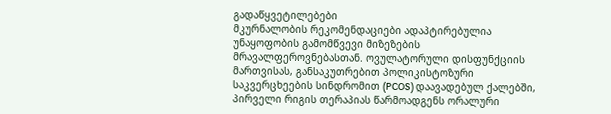გადაწყვეტილებები
მკურნალობის რეკომენდაციები ადაპტირებულია უნაყოფობის გამომწვევი მიზეზების მრავალფეროვნებასთან. ოვულატორული დისფუნქციის მართვისას, განსაკუთრებით პოლიკისტოზური საკვერცხეების სინდრომით (PCOS) დაავადებულ ქალებში, პირველი რიგის თერაპიას წარმოადგენს ორალური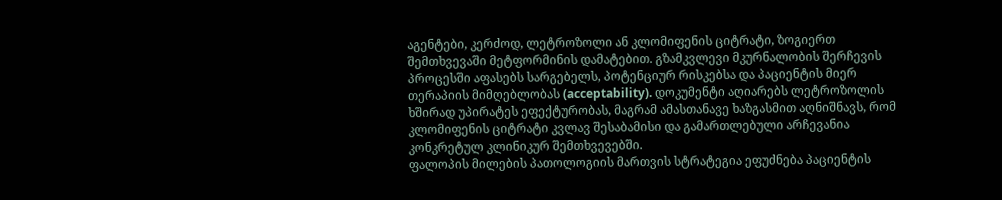აგენტები, კერძოდ, ლეტროზოლი ან კლომიფენის ციტრატი, ზოგიერთ შემთხვევაში მეტფორმინის დამატებით. გზამკვლევი მკურნალობის შერჩევის პროცესში აფასებს სარგებელს, პოტენციურ რისკებსა და პაციენტის მიერ თერაპიის მიმღებლობას (acceptability). დოკუმენტი აღიარებს ლეტროზოლის ხშირად უპირატეს ეფექტურობას, მაგრამ ამასთანავე ხაზგასმით აღნიშნავს, რომ კლომიფენის ციტრატი კვლავ შესაბამისი და გამართლებული არჩევანია კონკრეტულ კლინიკურ შემთხვევებში.
ფალოპის მილების პათოლოგიის მართვის სტრატეგია ეფუძნება პაციენტის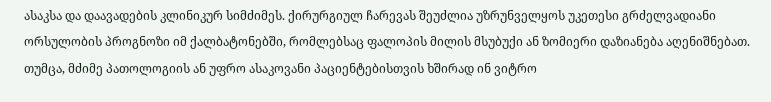ასაკსა და დაავადების კლინიკურ სიმძიმეს. ქირურგიულ ჩარევას შეუძლია უზრუნველყოს უკეთესი გრძელვადიანი ორსულობის პროგნოზი იმ ქალბატონებში, რომლებსაც ფალოპის მილის მსუბუქი ან ზომიერი დაზიანება აღენიშნებათ. თუმცა, მძიმე პათოლოგიის ან უფრო ასაკოვანი პაციენტებისთვის ხშირად ინ ვიტრო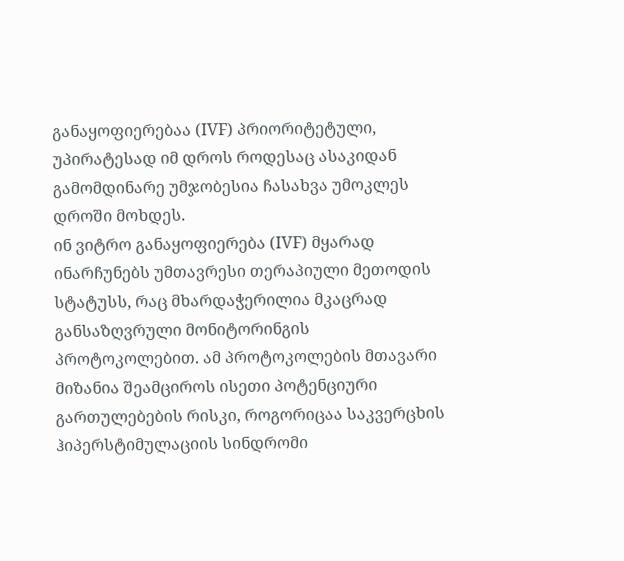განაყოფიერებაა (IVF) პრიორიტეტული, უპირატესად იმ დროს როდესაც ასაკიდან გამომდინარე უმჯობესია ჩასახვა უმოკლეს დროში მოხდეს.
ინ ვიტრო განაყოფიერება (IVF) მყარად ინარჩუნებს უმთავრესი თერაპიული მეთოდის სტატუსს, რაც მხარდაჭერილია მკაცრად განსაზღვრული მონიტორინგის პროტოკოლებით. ამ პროტოკოლების მთავარი მიზანია შეამციროს ისეთი პოტენციური გართულებების რისკი, როგორიცაა საკვერცხის ჰიპერსტიმულაციის სინდრომი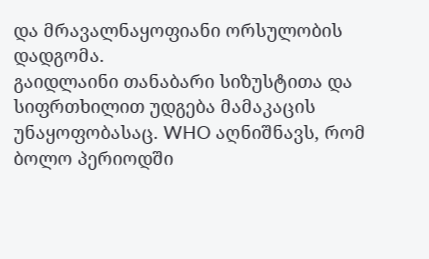და მრავალნაყოფიანი ორსულობის დადგომა.
გაიდლაინი თანაბარი სიზუსტითა და სიფრთხილით უდგება მამაკაცის უნაყოფობასაც. WHO აღნიშნავს, რომ ბოლო პერიოდში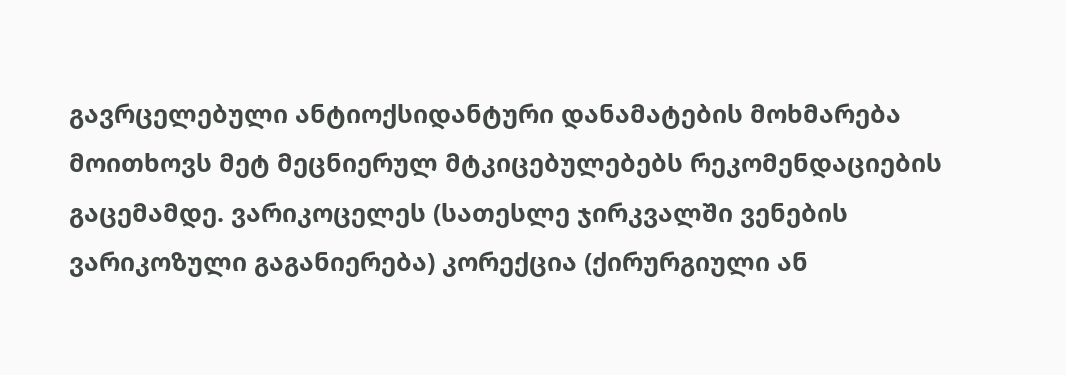გავრცელებული ანტიოქსიდანტური დანამატების მოხმარება მოითხოვს მეტ მეცნიერულ მტკიცებულებებს რეკომენდაციების გაცემამდე. ვარიკოცელეს (სათესლე ჯირკვალში ვენების ვარიკოზული გაგანიერება) კორექცია (ქირურგიული ან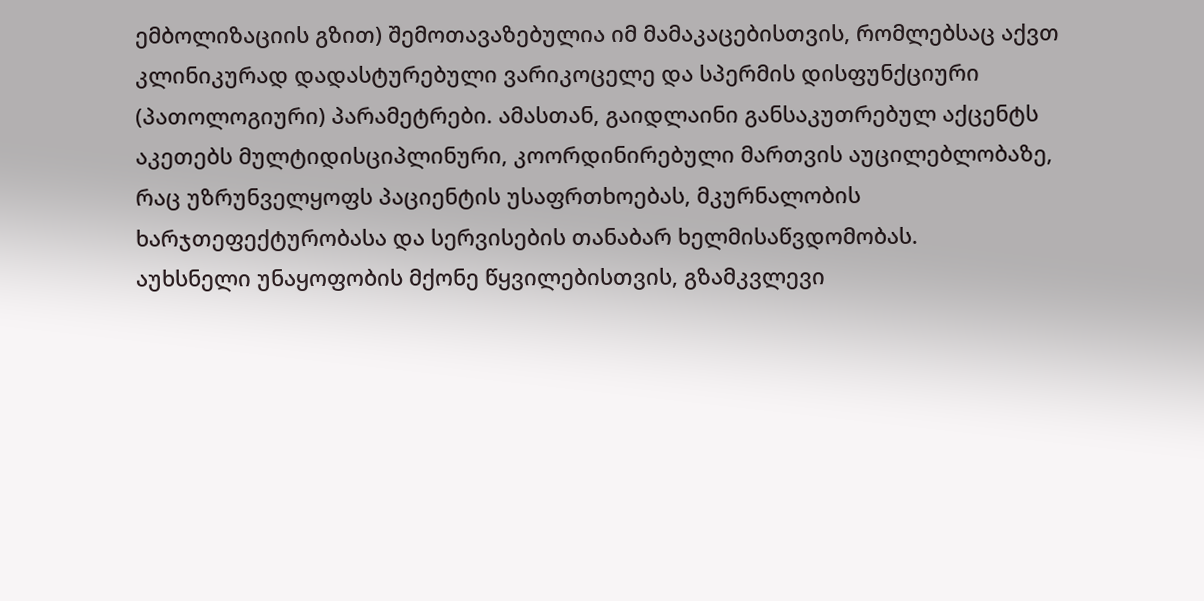ემბოლიზაციის გზით) შემოთავაზებულია იმ მამაკაცებისთვის, რომლებსაც აქვთ კლინიკურად დადასტურებული ვარიკოცელე და სპერმის დისფუნქციური (პათოლოგიური) პარამეტრები. ამასთან, გაიდლაინი განსაკუთრებულ აქცენტს აკეთებს მულტიდისციპლინური, კოორდინირებული მართვის აუცილებლობაზე, რაც უზრუნველყოფს პაციენტის უსაფრთხოებას, მკურნალობის ხარჯთეფექტურობასა და სერვისების თანაბარ ხელმისაწვდომობას.
აუხსნელი უნაყოფობის მქონე წყვილებისთვის, გზამკვლევი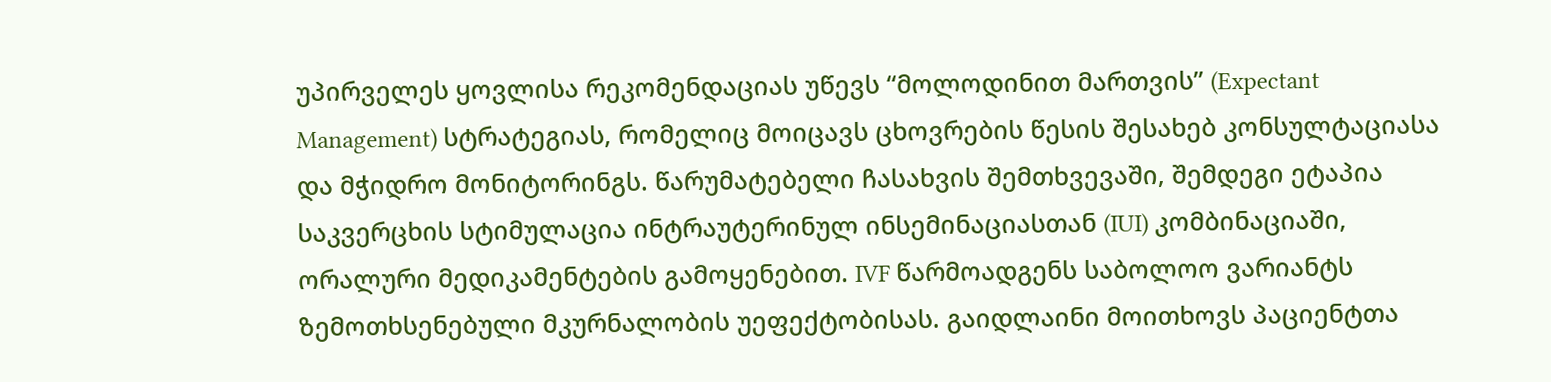უპირველეს ყოვლისა რეკომენდაციას უწევს “მოლოდინით მართვის” (Expectant Management) სტრატეგიას, რომელიც მოიცავს ცხოვრების წესის შესახებ კონსულტაციასა და მჭიდრო მონიტორინგს. წარუმატებელი ჩასახვის შემთხვევაში, შემდეგი ეტაპია საკვერცხის სტიმულაცია ინტრაუტერინულ ინსემინაციასთან (IUI) კომბინაციაში, ორალური მედიკამენტების გამოყენებით. IVF წარმოადგენს საბოლოო ვარიანტს ზემოთხსენებული მკურნალობის უეფექტობისას. გაიდლაინი მოითხოვს პაციენტთა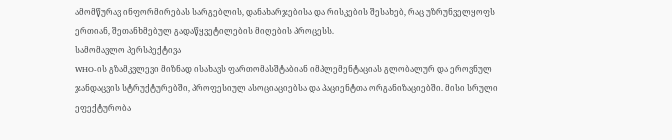ამომწურავ ინფორმირებას სარგებლის, დანახარჯებისა და რისკების შესახებ, რაც უზრუნველყოფს ერთიან, შეთანხმებულ გადაწყვეტილების მიღების პროცესს.
სამომავლო პერსპექტივა
WHO-ის გზამკვლევი მიზნად ისახავს ფართომასშტაბიან იმპლემენტაციას გლობალურ და ეროვნულ ჯანდაცვის სტრუქტურებში, პროფესიულ ასოციაციებსა და პაციენტთა ორგანიზაციებში. მისი სრული ეფექტურობა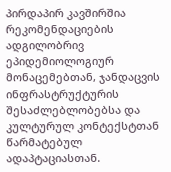პირდაპირ კავშირშია რეკომენდაციების ადგილობრივ ეპიდემიოლოგიურ მონაცემებთან, ჯანდაცვის ინფრასტრუქტურის შესაძლებლობებსა და კულტურულ კონტექსტთან წარმატებულ ადაპტაციასთან.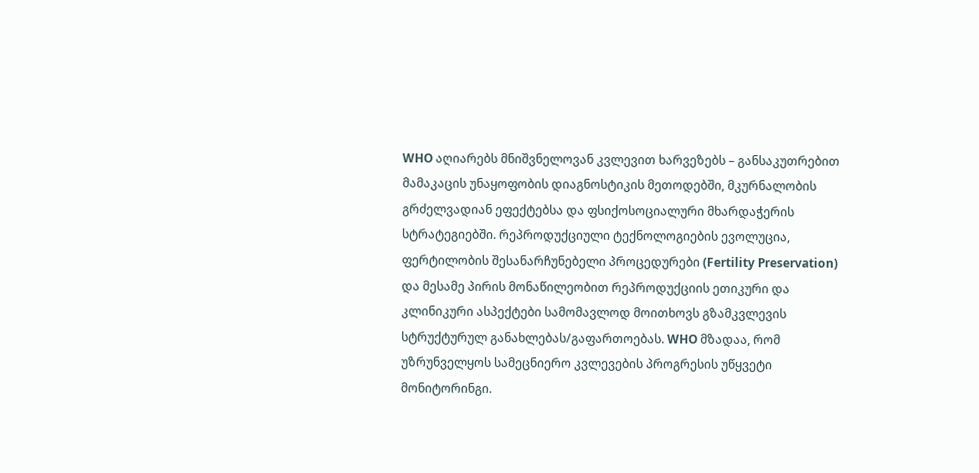WHO აღიარებს მნიშვნელოვან კვლევით ხარვეზებს – განსაკუთრებით მამაკაცის უნაყოფობის დიაგნოსტიკის მეთოდებში, მკურნალობის გრძელვადიან ეფექტებსა და ფსიქოსოციალური მხარდაჭერის სტრატეგიებში. რეპროდუქციული ტექნოლოგიების ევოლუცია, ფერტილობის შესანარჩუნებელი პროცედურები (Fertility Preservation) და მესამე პირის მონაწილეობით რეპროდუქციის ეთიკური და კლინიკური ასპექტები სამომავლოდ მოითხოვს გზამკვლევის სტრუქტურულ განახლებას/გაფართოებას. WHO მზადაა, რომ უზრუნველყოს სამეცნიერო კვლევების პროგრესის უწყვეტი მონიტორინგი.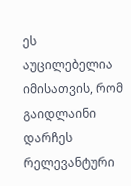ეს აუცილებელია იმისათვის, რომ გაიდლაინი დარჩეს რელევანტური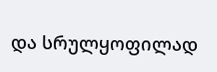და სრულყოფილად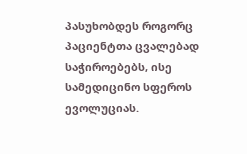პასუხობდეს როგორც პაციენტთა ცვალებად საჭიროებებს, ისე სამედიცინო სფეროს ევოლუციას.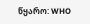წყარო: WHO